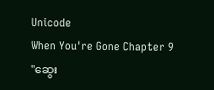Unicode
When You're Gone Chapter 9
"ဆွေး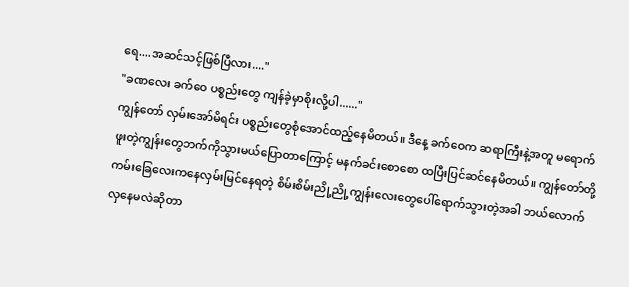ရေ....အဆင်သင့်ဖြစ်ပြီလား...."
"ခဏလေး ခက်ဝေ ပစ္စည်းတွေ ကျန်ခဲ့မှာစိုးလို့ပါ......"
ကျွန်တော် လှမ်းအော်မိရင်း ပစ္စည်းတွေစုံအောင်ထည့်နေမိတယ်။ ဒီနေ့ ခက်ဝေက ဆရာကြီးနဲ့အတူ မရောက်ဖူးတဲ့ကျွန်းတွေဘက်ကိုသွားမယ်ပြောတာကြောင့် မနက်ခင်းစောစော ထပြီးပြင်ဆင်နေမိတယ်။ ကျွန်တော်တို့ ကမ်းခြေလေးကနေလှမ်းမြင်နေရတဲ့ စိမ်းစိမ်းညို့ညို့ကျွန်းလေးတွေပေါ်ရောက်သွားတဲ့အခါ ဘယ်လောက်လှနေမလဲဆိုတာ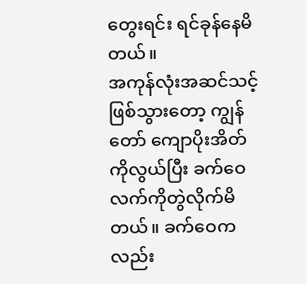တွေးရင်း ရင်ခုန်နေမိတယ်။
အကုန်လုံးအဆင်သင့်ဖြစ်သွားတော့ ကျွန်တော် ကျောပိုးအိတ်ကိုလွယ်ပြီး ခက်ဝေလက်ကိုတွဲလိုက်မိတယ်။ ခက်ဝေကလည်း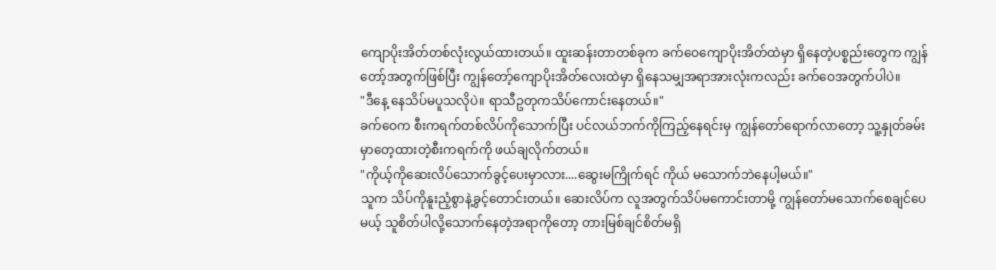ကျောပိုးအိတ်တစ်လုံးလွယ်ထားတယ်။ ထူးဆန်းတာတစ်ခုက ခက်ဝေကျောပိုးအိတ်ထဲမှာ ရှိနေတဲ့ပစ္စည်းတွေက ကျွန်တော့်အတွက်ဖြစ်ပြီး ကျွန်တော့်ကျောပိုးအိတ်လေးထဲမှာ ရှိနေသမျှအရာအားလုံးကလည်း ခက်ဝေအတွက်ပါပဲ။
"ဒီနေ့ နေသိပ်မပူသလိုပဲ။ ရာသီဥတုကသိပ်ကောင်းနေတယ်။"
ခက်ဝေက စီးကရက်တစ်လိပ်ကိုသောက်ပြီး ပင်လယ်ဘက်ကိုကြည့်နေရင်းမှ ကျွန်တော်ရောက်လာတော့ သူ့နှုတ်ခမ်းမှာတေ့ထားတဲ့စီးကရက်ကို ဖယ်ချလိုက်တယ်။
"ကိုယ့်ကိုဆေးလိပ်သောက်ခွင့်ပေးမှာလား....ဆွေးမကြိုက်ရင် ကိုယ် မသောက်ဘဲနေပါ့မယ်။"
သူက သိပ်ကိုနူးညံ့စွာနဲ့ခွင့်တောင်းတယ်။ ဆေးလိပ်က လူအတွက်သိပ်မကောင်းတာမို့ ကျွန်တော်မသောက်စေချင်ပေမယ့် သူစိတ်ပါလို့သောက်နေတဲ့အရာကိုတော့ တားမြစ်ချင်စိတ်မရှိ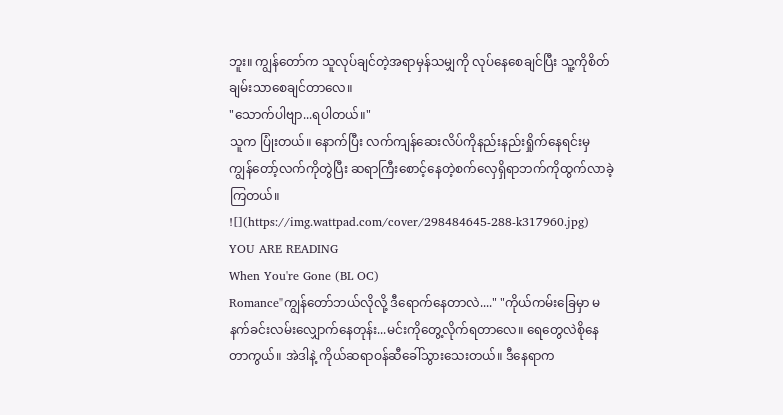ဘူး။ ကျွန်တော်က သူလုပ်ချင်တဲ့အရာမှန်သမျှကို လုပ်နေစေချင်ပြီး သူ့ကိုစိတ်ချမ်းသာစေချင်တာလေ။
"သောက်ပါဗျာ...ရပါတယ်။"
သူက ပြုံးတယ်။ နောက်ပြီး လက်ကျန်ဆေးလိပ်ကိုနည်းနည်းရှိုက်နေရင်းမှ ကျွန်တော့်လက်ကိုတွဲပြီး ဆရာကြီးစောင့်နေတဲ့စက်လှေရှိရာဘက်ကိုထွက်လာခဲ့ကြတယ်။
![](https://img.wattpad.com/cover/298484645-288-k317960.jpg)
YOU ARE READING
When You're Gone (BL OC)
Romance"ကျွန်တော်ဘယ်လိုလို့ ဒီရောက်နေတာလဲ...." "ကိုယ်ကမ်းခြေမှာ မနက်ခင်းလမ်းလျှောက်နေတုန်း...မင်းကိုတွေ့လိုက်ရတာလေ။ ရေတွေလဲစိုနေတာကွယ်။ အဲဒါနဲ့ ကိုယ်ဆရာဝန်ဆီခေါ်သွားသေးတယ်။ ဒီနေရာက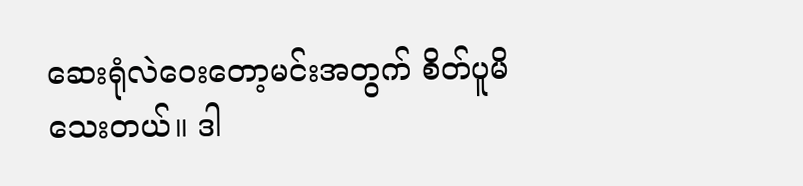ဆေးရုံလဲဝေးတော့မင်းအတွက် စိတ်ပူမိသေးတယ်။ ဒါ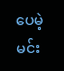ပေမဲ့ မင်း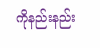ကိုနည်းနည်း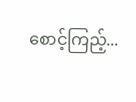စောင့်ကြည့်...